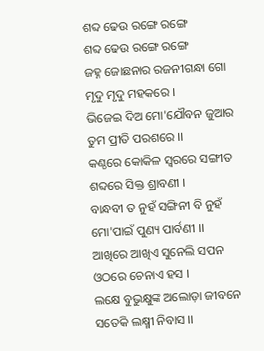ଶବ୍ଦ ଢେଉ ରଙ୍ଗେ ରଙ୍ଗେ
ଶବ୍ଦ ଢେଉ ରଙ୍ଗେ ରଙ୍ଗେ
ଜହ୍ନ ଜୋଛନାର ରଜନୀଗନ୍ଧା ଗୋ
ମୃଦୁ ମୃଦୁ ମହକରେ ।
ଭିଜେଇ ଦିଅ ମୋ'ଯୌବନ ଜୁଆର
ତୁମ ପ୍ରୀତି ପରଶରେ ।।
କଣ୍ଠରେ କୋକିଳ ସ୍ୱରରେ ସଙ୍ଗୀତ
ଶବ୍ଦରେ ସିକ୍ତ ଶ୍ରାବଣୀ ।
ବାନ୍ଧବୀ ତ ନୁହଁ ସଙ୍ଗିନୀ ବି ନୁହଁ
ମୋ'ପାଇଁ ପୁଣ୍ୟ ପାର୍ବଣୀ ।।
ଆଖିରେ ଆଖିଏ ସୁନେଲି ସପନ
ଓଠରେ ଚେନାଏ ହସ ।
ଲକ୍ଷେ ବୁଭୁକ୍ଷୁଙ୍କ ଅଲୋଡ଼ା ଜୀବନେ
ସତେକି ଲକ୍ଷ୍ମୀ ନିବାସ ।।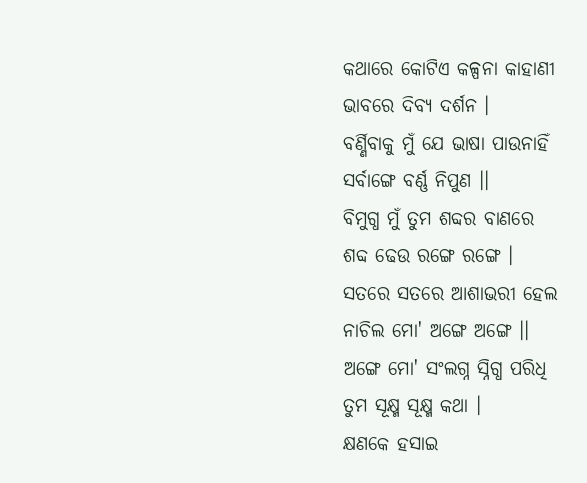କଥାରେ କୋଟିଏ କଳ୍ପନା କାହାଣୀ
ଭାବରେ ଦିବ୍ୟ ଦର୍ଶନ ।
ବର୍ଣ୍ଣିବାକୁ ମୁଁ ଯେ ଭାଷା ପାଉନାହିଁ
ସର୍ବାଙ୍ଗେ ବର୍ଣ୍ଣ ନିପୁଣ ।।
ବିମୁଗ୍ଧ ମୁଁ ତୁମ ଶବ୍ଦର ବାଣରେ
ଶବ୍ଦ ଢେଉ ରଙ୍ଗେ ରଙ୍ଗେ ।
ସତରେ ସତରେ ଆଶାଭରୀ ହେଲ
ନାଚିଲ ମୋ' ଅଙ୍ଗେ ଅଙ୍ଗେ ।।
ଅଙ୍ଗେ ମୋ' ସଂଲଗ୍ନ ସ୍ନିଗ୍ଧ ପରିଧି
ତୁମ ସୂକ୍ଷ୍ମ ସୂକ୍ଷ୍ମ କଥା ।
କ୍ଷଣକେ ହସାଇ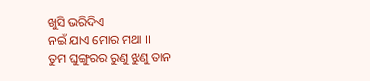ଖୁସି ଭରିଦିଏ
ନଇଁ ଯାଏ ମୋର ମଥା ।।
ତୁମ ଘୁଙ୍ଗୁରର ରୁଣୁ ଝୁଣୁ ତାନ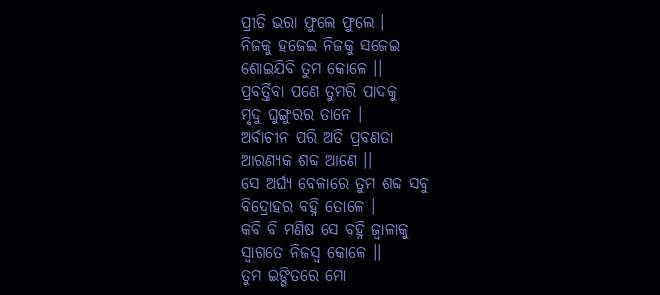ପ୍ରୀତି ଭରା ଫୁଲେ ଫୁଲେ ।
ନିଜକୁ ହଜେଇ ନିଜକୁ ସଜେଇ
ଶୋଇଯିବି ତୁମ କୋଳେ ।।
ପ୍ରବର୍ତ୍ତିବା ପଣେ ତୁମରି ପାଦକୁ
ମୃଦୁ ଘୁଙ୍ଗୁରର ତାନେ ।
ଅର୍ବାଚୀନ ପରି ଅତି ପ୍ରବଣତା
ଆରଣ୍ୟକ ଶବ୍ଦ ଆଣେ ।।
ସେ ଅର୍ଘ୍ୟ ବେଳାରେ ତୁମ ଶବ୍ଦ ସବୁ
ବିଦ୍ରୋହର ବହ୍ନି ତୋଳେ ।
କବି ବି ମଣିଷ ସେ ବହ୍ନି ଜ୍ୱାଳାକୁ
ସ୍ୱାଗତେ ନିଜସ୍ୱ କୋଳେ ।।
ତୁମ ଇଙ୍ଗିତରେ ମୋ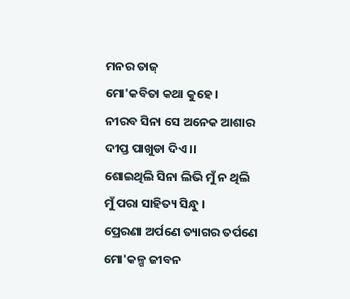ମନର ତାଜ୍
ମୋ'କବିତା କଥା କୁହେ ।
ନୀରବ ସିନା ସେ ଅନେକ ଆଶାର
ଦୀପ୍ତ ପାଖୁଡା ଦିଏ ।।
ଶୋଇଥିଲି ସିନା ଲିଭି ମୁଁ ନ ଥିଲି
ମୁଁ ପରା ସାହିତ୍ୟ ସିନ୍ଧୁ ।
ପ୍ରେରଣା ଅର୍ପଣେ ତ୍ୟାଗର ତର୍ପଣେ
ମୋ'କଳ୍ପ ଜୀବନ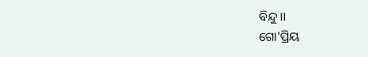ବିନ୍ଦୁ ।।
ଗୋ'ପ୍ରିୟ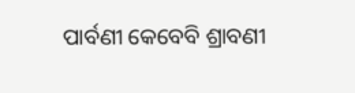ପାର୍ବଣୀ କେବେବି ଶ୍ରାବଣୀ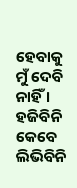ହେବାକୁ ମୁଁ ଦେବି ନାହିଁ ।
ହଜିବିନି କେବେ ଲିଭିବିନି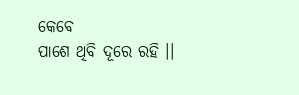କେବେ
ପାଶେ ଥିବି ଦୂରେ ରହି ।।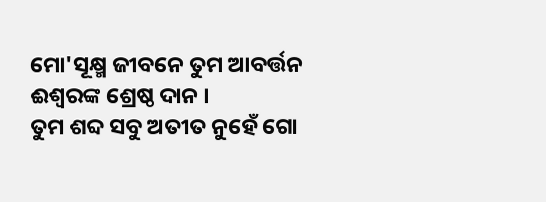ମୋ'ସୂକ୍ଷ୍ମ ଜୀବନେ ତୁମ ଆବର୍ତ୍ତନ
ଈଶ୍ୱରଙ୍କ ଶ୍ରେଷ୍ଠ ଦାନ ।
ତୁମ ଶବ୍ଦ ସବୁ ଅତୀତ ନୁହେଁ ଗୋ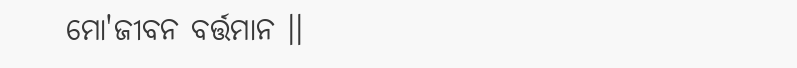ମୋ'ଜୀବନ ବର୍ତ୍ତମାନ ।।